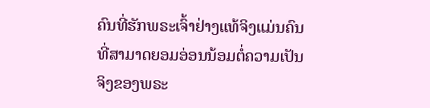ຄົນທີ່ຮັກພຣະເຈົ້າຢ່າງແທ້ຈິງແມ່ນຄົນທີ່ສາມາດຍອມອ່ອນນ້ອມຕໍ່ຄວາມເປັນຈິງຂອງພຣະ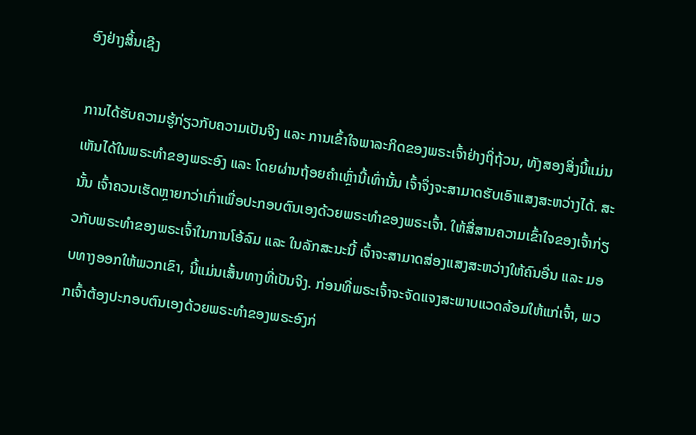ອົງຢ່າງສິ້ນເຊີງ

ການໄດ້ຮັບຄວາມຮູ້ກ່ຽວກັບຄວາມເປັນຈິງ ແລະ ການເຂົ້າໃຈພາລະກິດຂອງພຣະເຈົ້າຢ່າງຖິ່ຖ້ວນ, ທັງສອງສິ່ງນີ້ແມ່ນເຫັນໄດ້ໃນພຣະທຳຂອງພຣະອົງ ແລະ ໂດຍຜ່ານຖ້ອຍຄຳເຫຼົ່ານີ້ເທົ່ານັ້ນ ເຈົ້າຈຶ່ງຈະສາມາດຮັບເອົາແສງສະຫວ່າງໄດ້. ສະນັ້ນ ເຈົ້າຄວນເຮັດຫຼາຍກວ່າເກົ່າເພື່ອປະກອບຕົນເອງດ້ວຍພຣະທຳຂອງພຣະເຈົ້າ. ໃຫ້ສື່ສານຄວາມເຂົ້າໃຈຂອງເຈົ້າກ່ຽວກັບພຣະທຳຂອງພຣະເຈົ້າໃນການໂອ້ລົມ ແລະ ໃນລັກສະນະນີ້ ເຈົ້າຈະສາມາດສ່ອງແສງສະຫວ່າງໃຫ້ຄົນອື່ນ ແລະ ມອບທາງອອກໃຫ້ພວກເຂົາ, ນີ້ແມ່ນເສັ້ນທາງທີ່ເປັນຈິງ. ກ່ອນທີ່ພຣະເຈົ້າຈະຈັດແຈງສະພາບແວດລ້ອມໃຫ້ແກ່ເຈົ້າ, ພວກເຈົ້າຕ້ອງປະກອບຕົນເອງດ້ວຍພຣະທຳຂອງພຣະອົງກ່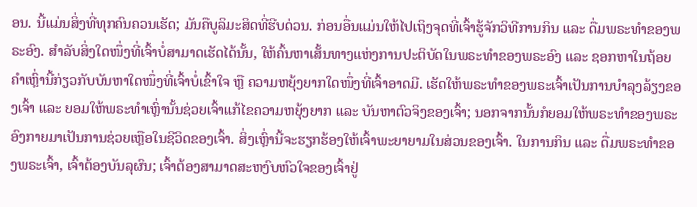ອນ. ນີ້ແມ່ນສິ່ງທີ່ທຸກຄົນຄວນເຮັດ; ມັນຄືບູລິມະສິດທີ່ຮີບດ່ວນ. ກ່ອນອື່ນແມ່ນໃຫ້ໄປເຖິງຈຸດທີ່ເຈົ້າຮູ້ຈັກວິທີການກິນ ແລະ ດື່ມພຣະທຳຂອງພຣະອົງ. ສຳລັບສິ່ງໃດໜຶ່ງທີ່ເຈົ້າບໍ່ສາມາດເຮັດໄດ້ນັ້ນ, ໃຫ້ຄົ້ນຫາເສັ້ນທາງແຫ່ງການປະຕິບັດໃນພຣະທຳຂອງພຣະອົງ ແລະ ຊອກຫາໃນຖ້ອຍຄຳເຫຼົ່ານີ້ກ່ຽວກັບບັນຫາໃດໜຶ່ງທີ່ເຈົ້າບໍ່ເຂົ້າໃຈ ຫຼື ຄວາມຫຍຸ້ງຍາກໃດໜຶ່ງທີ່ເຈົ້າອາດມີ. ເຮັດໃຫ້ພຣະທຳຂອງພຣະເຈົ້າເປັນການບຳລຸງລ້ຽງຂອງເຈົ້າ ແລະ ຍອມໃຫ້ພຣະທຳເຫຼົ່ານັ້ນຊ່ວຍເຈົ້າແກ້ໄຂຄວາມຫຍຸ້ງຍາກ ແລະ ບັນຫາຕົວຈິງຂອງເຈົ້າ; ນອກຈາກນັ້ນກໍຍອມໃຫ້ພຣະທຳຂອງພຣະອົງກາຍມາເປັນການຊ່ວຍເຫຼືອໃນຊີວິດຂອງເຈົ້າ. ສິ່ງເຫຼົ່ານີ້ຈະຮຽກຮ້ອງໃຫ້ເຈົ້າພະຍາຍາມໃນສ່ວນຂອງເຈົ້າ. ໃນການກິນ ແລະ ດື່ມພຣະທຳຂອງພຣະເຈົ້າ, ເຈົ້າຕ້ອງບັນລຸຜົນ; ເຈົ້າຕ້ອງສາມາດສະຫງົບຫົວໃຈຂອງເຈົ້າຢູ່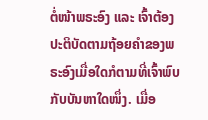ຕໍ່ໜ້າພຣະອົງ ແລະ ເຈົ້າຕ້ອງປະຕິບັດຕາມຖ້ອຍຄຳຂອງພຣະອົງເມື່ອໃດກໍຕາມທີ່ເຈົ້າພົບກັບບັນຫາໃດໜຶ່ງ. ເມື່ອ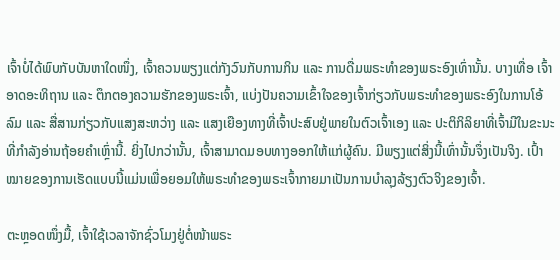ເຈົ້າບໍ່ໄດ້ພົບກັບບັນຫາໃດໜຶ່ງ, ເຈົ້າຄວນພຽງແຕ່ກັງວົນກັບການກິນ ແລະ ການດື່ມພຣະທຳຂອງພຣະອົງເທົ່ານັ້ນ. ບາງເທື່ອ ເຈົ້າອາດອະທິຖານ ແລະ ຕຶກຕອງຄວາມຮັກຂອງພຣະເຈົ້າ, ແບ່ງປັນຄວາມເຂົ້າໃຈຂອງເຈົ້າກ່ຽວກັບພຣະທຳຂອງພຣະອົງໃນການໂອ້ລົມ ແລະ ສື່ສານກ່ຽວກັບແສງສະຫວ່າງ ແລະ ແສງເຍືອງທາງທີ່ເຈົ້າປະສົບຢູ່ພາຍໃນຕົວເຈົ້າເອງ ແລະ ປະຕິກິລິຍາທີ່ເຈົ້າມີໃນຂະນະທີ່ກຳລັງອ່ານຖ້ອຍຄຳເຫຼົ່ານີ້. ຍິ່ງໄປກວ່ານັ້ນ, ເຈົ້າສາມາດມອບທາງອອກໃຫ້ແກ່ຜູ້ຄົນ. ມີພຽງແຕ່ສິ່ງນີ້ເທົ່ານັ້ນຈຶ່ງເປັນຈິງ. ເປົ້າໝາຍຂອງການເຮັດແບບນີ້ແມ່ນເພື່ອຍອມໃຫ້ພຣະທຳຂອງພຣະເຈົ້າກາຍມາເປັນການບຳລຸງລ້ຽງຕົວຈິງຂອງເຈົ້າ.

ຕະຫຼອດໜຶ່ງມື້, ເຈົ້າໃຊ້ເວລາຈັກຊົ່ວໂມງຢູ່ຕໍ່ໜ້າພຣະ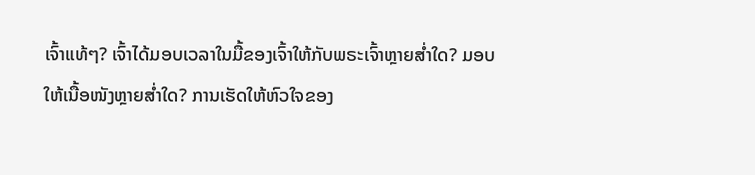ເຈົ້າແທ້ໆ? ເຈົ້າໄດ້ມອບເວລາໃນມື້ຂອງເຈົ້າໃຫ້ກັບພຣະເຈົ້າຫຼາຍສໍ່າໃດ? ມອບໃຫ້ເນື້ອໜັງຫຼາຍສໍ່າໃດ? ການເຮັດໃຫ້ຫົວໃຈຂອງ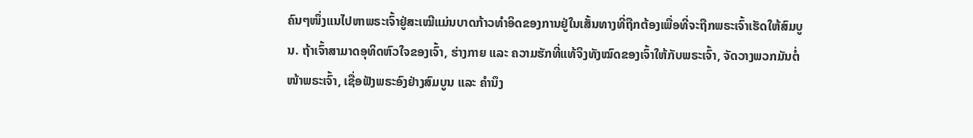ຄົນໆໜຶ່ງແນໄປຫາພຣະເຈົ້າຢູ່ສະເໝີແມ່ນບາດກ້າວທຳອິດຂອງການຢູ່ໃນເສັ້ນທາງທີ່ຖືກຕ້ອງເພື່ອທີ່ຈະຖືກພຣະເຈົ້າເຮັດໃຫ້ສົມບູນ. ຖ້າເຈົ້າສາມາດອຸທິດຫົວໃຈຂອງເຈົ້າ, ຮ່າງກາຍ ແລະ ຄວາມຮັກທີ່ແທ້ຈິງທັງໝົດຂອງເຈົ້າໃຫ້ກັບພຣະເຈົ້າ, ຈັດວາງພວກມັນຕໍ່ໜ້າພຣະເຈົ້າ, ເຊື່ອຟັງພຣະອົງຢ່າງສົມບູນ ແລະ ຄຳນຶງ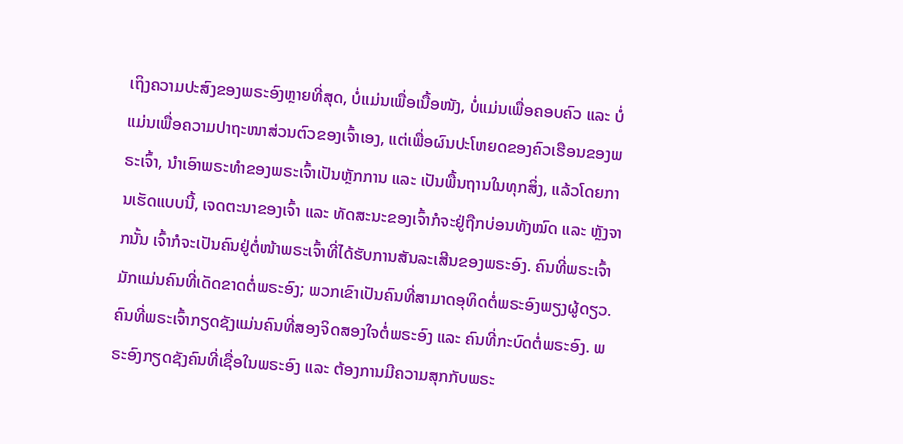ເຖິງຄວາມປະສົງຂອງພຣະອົງຫຼາຍທີ່ສຸດ, ບໍ່ແມ່ນເພື່ອເນື້ອໜັງ, ບໍ່ແມ່ນເພື່ອຄອບຄົວ ແລະ ບໍ່ແມ່ນເພື່ອຄວາມປາຖະໜາສ່ວນຕົວຂອງເຈົ້າເອງ, ແຕ່ເພື່ອຜົນປະໂຫຍດຂອງຄົວເຮືອນຂອງພຣະເຈົ້າ, ນໍາເອົາພຣະທຳຂອງພຣະເຈົ້າເປັນຫຼັກການ ແລະ ເປັນພື້ນຖານໃນທຸກສິ່ງ, ແລ້ວໂດຍການເຮັດແບບນີ້, ເຈດຕະນາຂອງເຈົ້າ ແລະ ທັດສະນະຂອງເຈົ້າກໍຈະຢູ່ຖືກບ່ອນທັງໝົດ ແລະ ຫຼັງຈາກນັ້ນ ເຈົ້າກໍຈະເປັນຄົນຢູ່ຕໍ່ໜ້າພຣະເຈົ້າທີ່ໄດ້ຮັບການສັນລະເສີນຂອງພຣະອົງ. ຄົນທີ່ພຣະເຈົ້າມັກແມ່ນຄົນທີ່ເດັດຂາດຕໍ່ພຣະອົງ; ພວກເຂົາເປັນຄົນທີ່ສາມາດອຸທິດຕໍ່ພຣະອົງພຽງຜູ້ດຽວ. ຄົນທີ່ພຣະເຈົ້າກຽດຊັງແມ່ນຄົນທີ່ສອງຈິດສອງໃຈຕໍ່ພຣະອົງ ແລະ ຄົນທີ່ກະບົດຕໍ່ພຣະອົງ. ພຣະອົງກຽດຊັງຄົນທີ່ເຊື່ອໃນພຣະອົງ ແລະ ຕ້ອງການມີຄວາມສຸກກັບພຣະ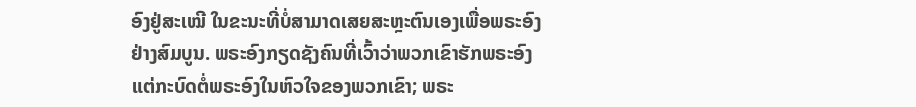ອົງຢູ່ສະເໝີ ໃນຂະນະທີ່ບໍ່ສາມາດເສຍສະຫຼະຕົນເອງເພື່ອພຣະອົງຢ່າງສົມບູນ. ພຣະອົງກຽດຊັງຄົນທີ່ເວົ້າວ່າພວກເຂົາຮັກພຣະອົງ ແຕ່ກະບົດຕໍ່ພຣະອົງໃນຫົວໃຈຂອງພວກເຂົາ; ພຣະ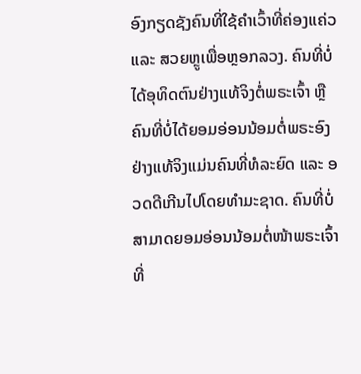ອົງກຽດຊັງຄົນທີ່ໃຊ້ຄຳເວົ້າທີ່ຄ່ອງແຄ່ວ ແລະ ສວຍຫຼູເພື່ອຫຼອກລວງ. ຄົນທີ່ບໍ່ໄດ້ອຸທິດຕົນຢ່າງແທ້ຈິງຕໍ່ພຣະເຈົ້າ ຫຼື ຄົນທີ່ບໍ່ໄດ້ຍອມອ່ອນນ້ອມຕໍ່ພຣະອົງຢ່າງແທ້ຈິງແມ່ນຄົນທີ່ທໍລະຍົດ ແລະ ອວດດີເກີນໄປໂດຍທຳມະຊາດ. ຄົນທີ່ບໍ່ສາມາດຍອມອ່ອນນ້ອມຕໍ່ໜ້າພຣະເຈົ້າທີ່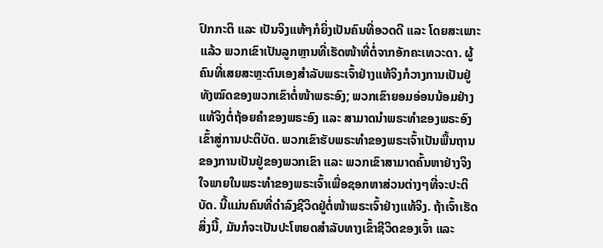ປົກກະຕິ ແລະ ເປັນຈິງແທ້ໆກໍຍິ່ງເປັນຄົນທີ່ອວດດີ ແລະ ໂດຍສະເພາະແລ້ວ ພວກເຂົາເປັນລູກຫຼານທີ່ເຮັດໜ້າທີ່ຕໍ່ຈາກອັກຄະເທວະດາ. ຜູ້ຄົນທີ່ເສຍສະຫຼະຕົນເອງສຳລັບພຣະເຈົ້າຢ່າງແທ້ຈິງກໍວາງການເປັນຢູ່ທັງໝົດຂອງພວກເຂົາຕໍ່ໜ້າພຣະອົງ; ພວກເຂົາຍອມອ່ອນນ້ອມຢ່າງແທ້ຈິງຕໍ່ຖ້ອຍຄຳຂອງພຣະອົງ ແລະ ສາມາດນໍາພຣະທຳຂອງພຣະອົງເຂົ້າສູ່ການປະຕິບັດ. ພວກເຂົາຮັບພຣະທຳຂອງພຣະເຈົ້າເປັນພື້ນຖານຂອງການເປັນຢູ່ຂອງພວກເຂົາ ແລະ ພວກເຂົາສາມາດຄົ້ນຫາຢ່າງຈິງໃຈພາຍໃນພຣະທຳຂອງພຣະເຈົ້າເພື່ອຊອກຫາສ່ວນຕ່າງໆທີ່ຈະປະຕິບັດ. ນີ້ແມ່ນຄົນທີ່ດຳລົງຊີວິດຢູ່ຕໍ່ໜ້າພຣະເຈົ້າຢ່າງແທ້ຈິງ. ຖ້າເຈົ້າເຮັດສິ່ງນີ້, ມັນກໍຈະເປັນປະໂຫຍດສຳລັບທາງເຂົ້າຊີວິດຂອງເຈົ້າ ແລະ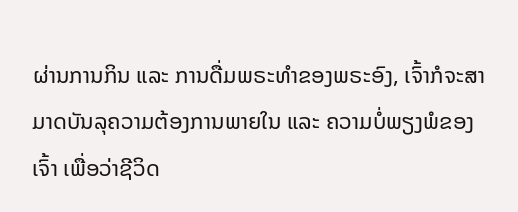ຜ່ານການກິນ ແລະ ການດື່ມພຣະທຳຂອງພຣະອົງ, ເຈົ້າກໍຈະສາມາດບັນລຸຄວາມຕ້ອງການພາຍໃນ ແລະ ຄວາມບໍ່ພຽງພໍຂອງເຈົ້າ ເພື່ອວ່າຊີວິດ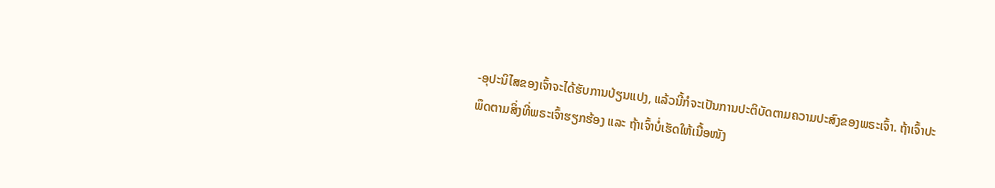-ອຸປະນິໄສຂອງເຈົ້າຈະໄດ້ຮັບການປ່ຽນແປງ, ແລ້ວນີ້ກໍຈະເປັນການປະຕິບັດຕາມຄວາມປະສົງຂອງພຣະເຈົ້າ. ຖ້າເຈົ້າປະພຶດຕາມສິ່ງທີ່ພຣະເຈົ້າຮຽກຮ້ອງ ແລະ ຖ້າເຈົ້າບໍ່ເຮັດໃຫ້ເນື້ອໜັງ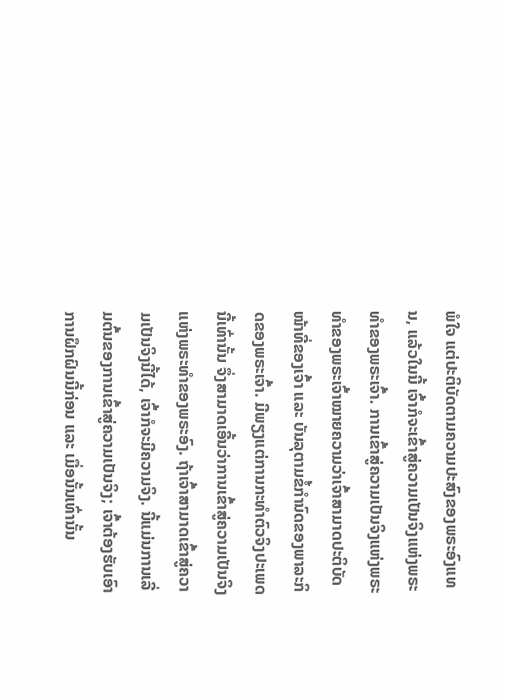ພໍໃຈ ແຕ່ປະຕິບັດຕາມຄວາມປະສົງຂອງພຣະອົງແທນ, ແລ້ວໃນນີ້ ເຈົ້າກໍຈະເຂົ້າສູ່ຄວາມເປັນຈິງແຫ່ງພຣະທຳຂອງພຣະເຈົ້າ. ການເຂົ້າສູ່ຄວາມເປັນຈິງແຫ່ງພຣະທຳຂອງພຣະເຈົ້າໝາຍຄວາມວ່າເຈົ້າສາມາດປະຕິບັດໜ້າທີ່ຂອງເຈົ້າ ແລະ ບັນລຸຕາມຂໍ້ກໍານົດຂອງພາລະກິດຂອງພຣະເຈົ້າ. ມີພຽງແຕ່ການກະທຳຕົວຈິງປະເພດນີ້ເທົ່ານັ້ນ ຈຶ່ງສາມາດເອີ້ນວ່າການເຂົ້າສູ່ຄວາມເປັນຈິງແຫ່ງພຣະທຳຂອງພຣະອົງ. ຖ້າເຈົ້າສາມາດເຂົ້າສູ່ຄວາມເປັນຈິງນີ້ໄດ້, ເຈົ້າກໍຈະມີຄວາມຈິງ. ນີ້ແມ່ນການເລີ່ມຕົ້ນຂອງການເຂົ້າສູ່ຄວາມເປັນຈິງ; ເຈົ້າຕ້ອງຮັບເອົາການຝຶກຝົນນີ້ກ່ອນ ແລະ ເມື່ອນັ້ນເທົ່ານັ້ນ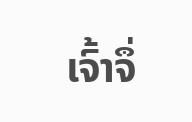ເຈົ້າຈຶ່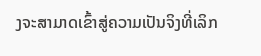ງຈະສາມາດເຂົ້າສູ່ຄວາມເປັນຈິງທີ່ເລິກ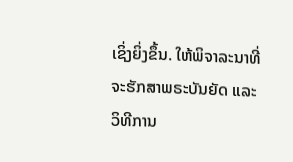ເຊິ່ງຍິ່ງຂຶ້ນ. ໃຫ້ພິຈາລະນາທີ່ຈະຮັກສາພຣະບັນຍັດ ແລະ ວິທີການ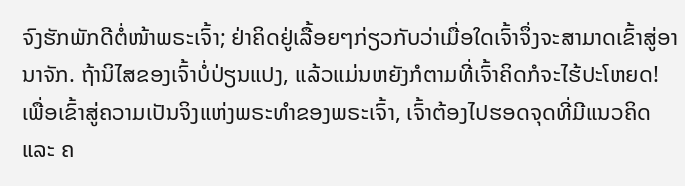ຈົງຮັກພັກດີຕໍ່ໜ້າພຣະເຈົ້າ; ຢ່າຄິດຢູ່ເລື້ອຍໆກ່ຽວກັບວ່າເມື່ອໃດເຈົ້າຈຶ່ງຈະສາມາດເຂົ້າສູ່ອານາຈັກ. ຖ້ານິໄສຂອງເຈົ້າບໍ່ປ່ຽນແປງ, ແລ້ວແມ່ນຫຍັງກໍຕາມທີ່ເຈົ້າຄິດກໍຈະໄຮ້ປະໂຫຍດ! ເພື່ອເຂົ້າສູ່ຄວາມເປັນຈິງແຫ່ງພຣະທຳຂອງພຣະເຈົ້າ, ເຈົ້າຕ້ອງໄປຮອດຈຸດທີ່ມີແນວຄິດ ແລະ ຄ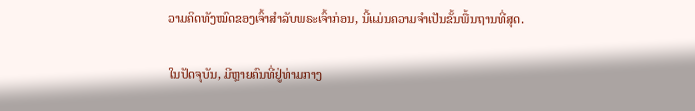ວາມຄິດທັງໝົດຂອງເຈົ້າສຳລັບພຣະເຈົ້າກ່ອນ, ນີ້ແມ່ນຄວາມຈຳເປັນຂັ້ນພື້ນຖານທີ່ສຸດ.

ໃນປັດຈຸບັນ, ມີຫຼາຍຄົນທີ່ຢູ່ທ່າມກາງ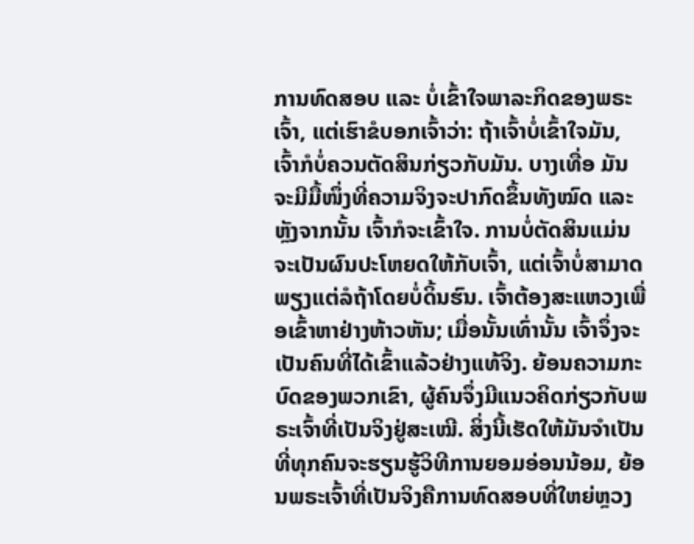ການທົດສອບ ແລະ ບໍ່ເຂົ້າໃຈພາລະກິດຂອງພຣະເຈົ້າ, ແຕ່ເຮົາຂໍບອກເຈົ້າວ່າ: ຖ້າເຈົ້າບໍ່ເຂົ້າໃຈມັນ, ເຈົ້າກໍບໍ່ຄວນຕັດສິນກ່ຽວກັບມັນ. ບາງເທື່ອ ມັນຈະມີມື້ໜຶ່ງທີ່ຄວາມຈິງຈະປາກົດຂຶ້ນທັງໝົດ ແລະ ຫຼັງຈາກນັ້ນ ເຈົ້າກໍຈະເຂົ້າໃຈ. ການບໍ່ຕັດສິນແມ່ນຈະເປັນຜົນປະໂຫຍດໃຫ້ກັບເຈົ້າ, ແຕ່ເຈົ້າບໍ່ສາມາດພຽງແຕ່ລໍຖ້າໂດຍບໍ່ດິ້ນຮົນ. ເຈົ້າຕ້ອງສະແຫວງເພື່ອເຂົ້າຫາຢ່າງຫ້າວຫັນ; ເມື່ອນັ້ນເທົ່ານັ້ນ ເຈົ້າຈຶ່ງຈະເປັນຄົນທີ່ໄດ້ເຂົ້າແລ້ວຢ່າງແທ້ຈິງ. ຍ້ອນຄວາມກະບົດຂອງພວກເຂົາ, ຜູ້ຄົນຈຶ່ງມີແນວຄິດກ່ຽວກັບພຣະເຈົ້າທີ່ເປັນຈິງຢູ່ສະເໝີ. ສິ່ງນີ້ເຮັດໃຫ້ມັນຈຳເປັນທີ່ທຸກຄົນຈະຮຽນຮູ້ວິທີການຍອມອ່ອນນ້ອມ, ຍ້ອນພຣະເຈົ້າທີ່ເປັນຈິງຄືການທົດສອບທີ່ໃຫຍ່ຫຼວງ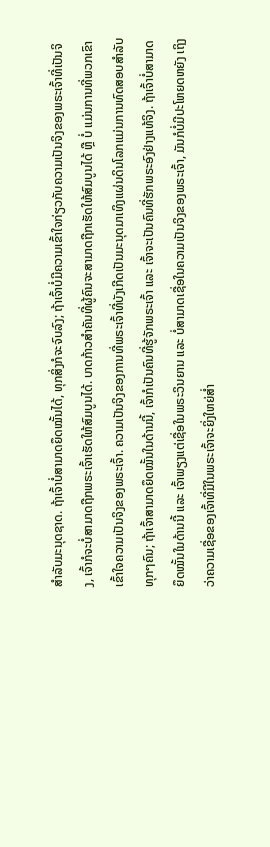ສຳລັບມະນຸດຊາດ. ຖ້າເຈົ້າບໍ່ສາມາດຍຶດໝັ້ນໄດ້, ທຸກສິ່ງກໍຈະຈົບລົງ; ຖ້າເຈົ້າບໍ່ມີຄວາມເຂົ້າໃຈກ່ຽວກັບຄວາມເປັນຈິງຂອງພຣະເຈົ້າທີ່ເປັນຈິງ, ເຈົ້າກໍຈະບໍ່ສາມາດຖືກພຣະເຈົ້າເຮັດໃຫ້ສົມບູນໄດ້. ບາດກ້າວສຳຄັນທີ່ຜູ້ຄົນຈະສາມາດຖືກເຮັດໃຫ້ສົມບູນໄດ້ ຫຼື ບໍ່ ແມ່ນການທີ່ພວກເຂົາເຂົ້າໃຈຄວາມເປັນຈິງຂອງພຣະເຈົ້າ. ຄວາມເປັນຈິງຂອງການທີ່ພຣະເຈົ້າທີ່ບັງເກີດເປັນມະນຸດມາເທິງແຜ່ນດິນໂລກແມ່ນການທົດສອບສຳລັບທຸກໆຄົນ; ຖ້າເຈົ້າສາມາດຍຶດໝັ້ນໃນດ້ານນີ້, ເຈົ້າກໍເປັນຄົນທີ່ຮູ້ຈັກພຣະເຈົ້າ ແລະ ເຈົ້າຈະເປັນຄົນທີ່ຮັກພຣະອົງຢ່າງແທ້ຈິງ. ຖ້າເຈົ້າບໍ່ສາມາດຍຶດໝັ້ນໃນດ້ານນີ້ ແລະ ເຈົ້າພຽງແຕ່ເຊື່ອໃນພຣະວິນຍານ ແລະ ບໍ່ສາມາດເຊື່ອໃນຄວາມເປັນຈິງຂອງພຣະເຈົ້າ, ມັນກໍບໍ່ມີປະໂຫຍດຫຍັງ ເຖິງວ່າຄວາມເຊື່ອຂອງເຈົ້າທີ່ມີໃນພຣະເຈົ້າຈະຍິ່ງໃຫຍ່ສໍ່າ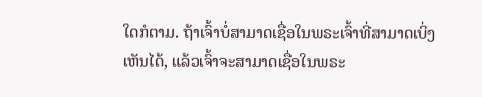ໃດກໍຕາມ. ຖ້າເຈົ້າບໍ່ສາມາດເຊື່ອໃນພຣະເຈົ້າທີ່ສາມາດເບິ່ງເຫັນໄດ້, ແລ້ວເຈົ້າຈະສາມາດເຊື່ອໃນພຣະ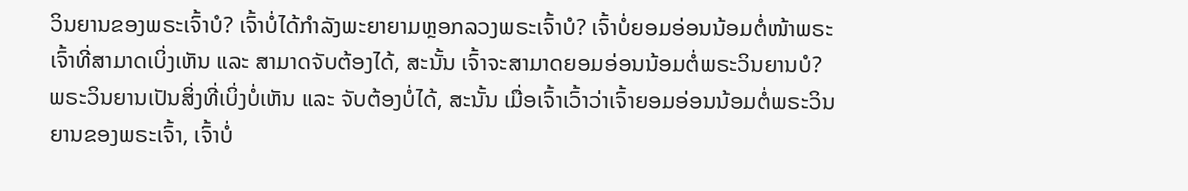ວິນຍານຂອງພຣະເຈົ້າບໍ? ເຈົ້າບໍ່ໄດ້ກຳລັງພະຍາຍາມຫຼອກລວງພຣະເຈົ້າບໍ? ເຈົ້າບໍ່ຍອມອ່ອນນ້ອມຕໍ່ໜ້າພຣະເຈົ້າທີ່ສາມາດເບິ່ງເຫັນ ແລະ ສາມາດຈັບຕ້ອງໄດ້, ສະນັ້ນ ເຈົ້າຈະສາມາດຍອມອ່ອນນ້ອມຕໍ່ພຣະວິນຍານບໍ? ພຣະວິນຍານເປັນສິ່ງທີ່ເບິ່ງບໍ່ເຫັນ ແລະ ຈັບຕ້ອງບໍ່ໄດ້, ສະນັ້ນ ເມື່ອເຈົ້າເວົ້າວ່າເຈົ້າຍອມອ່ອນນ້ອມຕໍ່ພຣະວິນຍານຂອງພຣະເຈົ້າ, ເຈົ້າບໍ່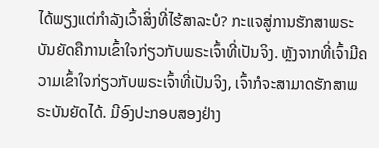ໄດ້ພຽງແຕ່ກຳລັງເວົ້າສິ່ງທີ່ໄຮ້ສາລະບໍ? ກະແຈສູ່ການຮັກສາພຣະບັນຍັດຄືການເຂົ້າໃຈກ່ຽວກັບພຣະເຈົ້າທີ່ເປັນຈິງ. ຫຼັງຈາກທີ່ເຈົ້າມີຄວາມເຂົ້າໃຈກ່ຽວກັບພຣະເຈົ້າທີ່ເປັນຈິງ, ເຈົ້າກໍຈະສາມາດຮັກສາພຣະບັນຍັດໄດ້. ມີອົງປະກອບສອງຢ່າງ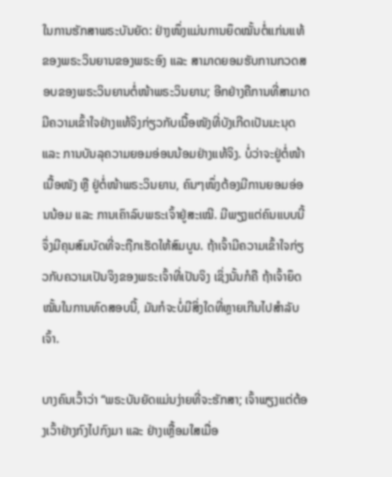ໃນການຮັກສາພຣະບັນຍັດ: ຢ່າງໜຶ່ງແມ່ນການຍຶດໝັ້ນຕໍ່ແກ່ນແທ້ຂອງພຣະວິນຍານຂອງພຣະອົງ ແລະ ສາມາດຍອມຮັບການກວດສອບຂອງພຣະວິນຍານຕໍ່ໜ້າພຣະວິນຍານ; ອີກຢ່າງຄືການທີ່ສາມາດມີຄວາມເຂົ້າໃຈຢ່າງແທ້ຈິງກ່ຽວກັບເນື້ອໜັງທີ່ບັງເກີດເປັນມະນຸດ ແລະ ການບັນລຸຄວາມຍອມອ່ອນນ້ອມຢ່າງແທ້ຈິງ. ບໍ່ວ່າຈະຢູ່ຕໍ່ໜ້າເນື້ອໜັງ ຫຼື ຢູ່ຕໍ່ໜ້າພຣະວິນຍານ, ຄົນໆໜຶ່ງຕ້ອງມີການຍອມອ່ອນນ້ອມ ແລະ ການເຄົາລົບພຣະເຈົ້າຢູ່ສະເໝີ. ມີພຽງແຕ່ຄົນແບບນີ້ຈຶ່ງມີຄຸນສົມບັດທີ່ຈະຖືກເຮັດໃຫ້ສົມບູນ. ຖ້າເຈົ້າມີຄວາມເຂົ້າໃຈກ່ຽວກັບຄວາມເປັນຈິງຂອງພຣະເຈົ້າທີ່ເປັນຈິງ ເຊິ່ງນັ້ນກໍຄື ຖ້າເຈົ້າຍຶດໝັ້ນໃນການທົດສອບນີ້, ມັນກໍຈະບໍ່ມີສິ່ງໃດທີ່ຫຼາຍເກີນໄປສໍາລັບເຈົ້າ.

ບາງຄົນເວົ້າວ່າ “ພຣະບັນຍັດແມ່ນງ່າຍທີ່ຈະຮັກສາ; ເຈົ້າພຽງແຕ່ຕ້ອງເວົ້າຢ່າງກົງໄປກົງມາ ແລະ ຢ່າງເຫຼື້ອມໃສເມື່ອ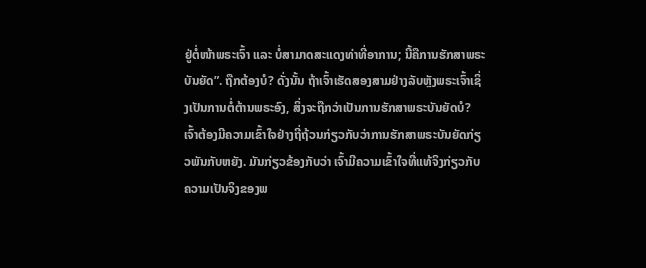ຢູ່ຕໍ່ໜ້າພຣະເຈົ້າ ແລະ ບໍ່ສາມາດສະແດງທ່າທີ່ອາການ; ນີ້ຄືການຮັກສາພຣະບັນຍັດ”. ຖືກຕ້ອງບໍ? ດັ່ງນັ້ນ ຖ້າເຈົ້າເຮັດສອງສາມຢ່າງລັບຫຼັງພຣະເຈົ້າເຊິ່ງເປັນການຕໍ່ຕ້ານພຣະອົງ, ສິ່ງຈະຖືກວ່າເປັນການຮັກສາພຣະບັນຍັດບໍ? ເຈົ້າຕ້ອງມີຄວາມເຂົ້າໃຈຢ່າງຖີ່ຖ້ວນກ່ຽວກັບວ່າການຮັກສາພຣະບັນຍັດກ່ຽວພັນກັບຫຍັງ. ມັນກ່ຽວຂ້ອງກັບວ່າ ເຈົ້າມີຄວາມເຂົ້າໃຈທີ່ແທ້ຈິງກ່ຽວກັບຄວາມເປັນຈິງຂອງພ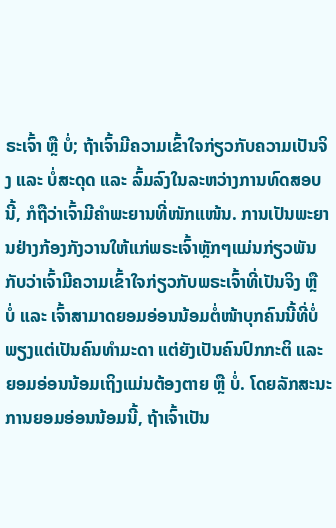ຣະເຈົ້າ ຫຼື ບໍ່; ຖ້າເຈົ້າມີຄວາມເຂົ້າໃຈກ່ຽວກັບຄວາມເປັນຈິງ ແລະ ບໍ່ສະດຸດ ແລະ ລົ້ມລົງໃນລະຫວ່າງການທົດສອບນີ້, ກໍຖືວ່າເຈົ້າມີຄຳພະຍານທີ່ໜັກແໜ້ນ. ການເປັນພະຍານຢ່າງກ້ອງກັງວານໃຫ້ແກ່ພຣະເຈົ້າຫຼັກໆແມ່ນກ່ຽວພັນກັບວ່າເຈົ້າມີຄວາມເຂົ້າໃຈກ່ຽວກັບພຣະເຈົ້າທີ່ເປັນຈິງ ຫຼື ບໍ່ ແລະ ເຈົ້າສາມາດຍອມອ່ອນນ້ອມຕໍ່ໜ້າບຸກຄົນນີ້ທີ່ບໍ່ພຽງແຕ່ເປັນຄົນທຳມະດາ ແຕ່ຍັງເປັນຄົນປົກກະຕິ ແລະ ຍອມອ່ອນນ້ອມເຖິງແມ່ນຕ້ອງຕາຍ ຫຼື ບໍ່. ໂດຍລັກສະນະການຍອມອ່ອນນ້ອມນີ້, ຖ້າເຈົ້າເປັນ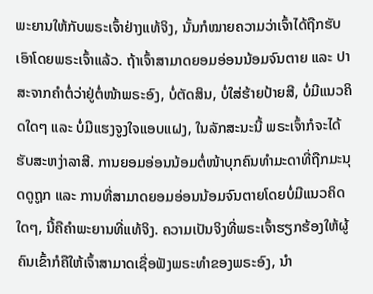ພະຍານໃຫ້ກັບພຣະເຈົ້າຢ່າງແທ້ຈິງ, ນັ້ນກໍໝາຍຄວາມວ່າເຈົ້າໄດ້ຖືກຮັບເອົາໂດຍພຣະເຈົ້າແລ້ວ. ຖ້າເຈົ້າສາມາດຍອມອ່ອນນ້ອມຈົນຕາຍ ແລະ ປາສະຈາກຄຳຕໍ່ວ່າຢູ່ຕໍ່ໜ້າພຣະອົງ, ບໍ່ຕັດສິນ, ບໍ່ໃສ່ຮ້າຍປ້າຍສີ, ບໍ່ມີແນວຄິດໃດໆ ແລະ ບໍ່ມີແຮງຈູງໃຈແອບແຝງ, ໃນລັກສະນະນີ້ ພຣະເຈົ້າກໍຈະໄດ້ຮັບສະຫງ່າລາສີ. ການຍອມອ່ອນນ້ອມຕໍ່ໜ້າບຸກຄົນທຳມະດາທີ່ຖືກມະນຸດດູຖູກ ແລະ ການທີ່ສາມາດຍອມອ່ອນນ້ອມຈົນຕາຍໂດຍບໍ່ມີແນວຄິດໃດໆ, ນີ້ຄືຄຳພະຍານທີ່ແທ້ຈິງ. ຄວາມເປັນຈິງທີ່ພຣະເຈົ້າຮຽກຮ້ອງໃຫ້ຜູ້ຄົນເຂົ້າກໍຄືໃຫ້ເຈົ້າສາມາດເຊື່ອຟັງພຣະທຳຂອງພຣະອົງ, ນໍາ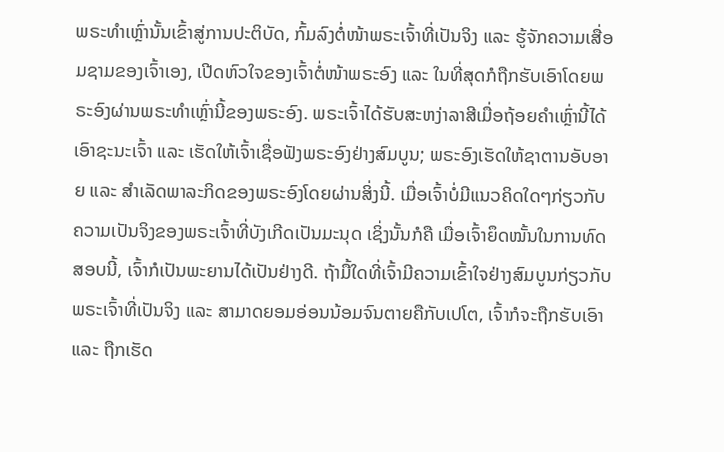ພຣະທຳເຫຼົ່ານັ້ນເຂົ້າສູ່ການປະຕິບັດ, ກົ້ມລົງຕໍ່ໜ້າພຣະເຈົ້າທີ່ເປັນຈິງ ແລະ ຮູ້ຈັກຄວາມເສື່ອມຊາມຂອງເຈົ້າເອງ, ເປີດຫົວໃຈຂອງເຈົ້າຕໍ່ໜ້າພຣະອົງ ແລະ ໃນທີ່ສຸດກໍຖືກຮັບເອົາໂດຍພຣະອົງຜ່ານພຣະທຳເຫຼົ່ານີ້ຂອງພຣະອົງ. ພຣະເຈົ້າໄດ້ຮັບສະຫງ່າລາສີເມື່ອຖ້ອຍຄຳເຫຼົ່ານີ້ໄດ້ເອົາຊະນະເຈົ້າ ແລະ ເຮັດໃຫ້ເຈົ້າເຊື່ອຟັງພຣະອົງຢ່າງສົມບູນ; ພຣະອົງເຮັດໃຫ້ຊາຕານອັບອາຍ ແລະ ສຳເລັດພາລະກິດຂອງພຣະອົງໂດຍຜ່ານສິ່ງນີ້. ເມື່ອເຈົ້າບໍ່ມີແນວຄິດໃດໆກ່ຽວກັບຄວາມເປັນຈິງຂອງພຣະເຈົ້າທີ່ບັງເກີດເປັນມະນຸດ ເຊິ່ງນັ້ນກໍຄື ເມື່ອເຈົ້າຍຶດໝັ້ນໃນການທົດສອບນີ້, ເຈົ້າກໍເປັນພະຍານໄດ້ເປັນຢ່າງດີ. ຖ້າມື້ໃດທີ່ເຈົ້າມີຄວາມເຂົ້າໃຈຢ່າງສົມບູນກ່ຽວກັບພຣະເຈົ້າທີ່ເປັນຈິງ ແລະ ສາມາດຍອມອ່ອນນ້ອມຈົນຕາຍຄືກັບເປໂຕ, ເຈົ້າກໍຈະຖືກຮັບເອົາ ແລະ ຖືກເຮັດ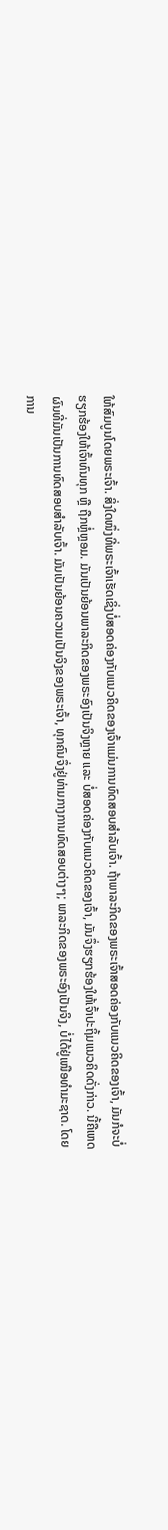ໃຫ້ສົມບູນໂດຍພຣະເຈົ້າ. ສິ່ງໃດໜຶ່ງທີ່ພຣະເຈົ້າເຮັດເຊິ່ງບໍ່ສອດຄ່ອງກັບແນວຄິດຂອງເຈົ້າແມ່ນການທົດສອບສຳລັບເຈົ້າ. ຖ້າພາລະກິດຂອງພຣະເຈົ້າສອດຄ່ອງກັບແນວຄິດຂອງເຈົ້າ, ມັນກໍຈະບໍ່ຮຽກຮ້ອງໃຫ້ເຈົ້າທົນທຸກ ຫຼື ຖືກຫຼໍ່ຫຼອມ. ມັນເປັນຍ້ອນພາລະກິດຂອງພຣະອົງເປັນຈິງຫຼາຍ ແລະ ບໍ່ສອດຄ່ອງກັບແນວຄິດຂອງເຈົ້າ, ມັນຈຶ່ງຮຽກຮ້ອງໃຫ້ເຈົ້າປະຖິ້ມແນວຄິດດັ່ງກ່າວ. ນີ້ຄືເຫດຜົນທີ່ມັນເປັນການທົດສອບສຳລັບເຈົ້າ. ມັນເປັນຍ້ອນຄວາມເປັນຈິງຂອງພຣະເຈົ້າ, ທຸກຄົນຈຶ່ງຢູ່ທ່າມກາງການທົດສອບຕ່າງໆ; ພາລະກິດຂອງພຣະອົງເປັນຈິງ, ບໍ່ໄດ້ຢູ່ເໜືອທຳມະຊາດ. ໂດຍການ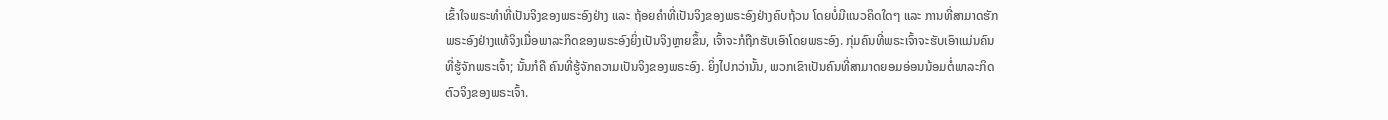ເຂົ້າໃຈພຣະທຳທີ່ເປັນຈິງຂອງພຣະອົງຢ່າງ ແລະ ຖ້ອຍຄຳທີ່ເປັນຈິງຂອງພຣະອົງຢ່າງຄົບຖ້ວນ ໂດຍບໍ່ມີແນວຄິດໃດໆ ແລະ ການທີ່ສາມາດຮັກພຣະອົງຢ່າງແທ້ຈິງເມື່ອພາລະກິດຂອງພຣະອົງຍິ່ງເປັນຈິງຫຼາຍຂຶ້ນ, ເຈົ້າຈະກໍຖືກຮັບເອົາໂດຍພຣະອົງ. ກຸ່ມຄົນທີ່ພຣະເຈົ້າຈະຮັບເອົາແມ່ນຄົນທີ່ຮູ້ຈັກພຣະເຈົ້າ; ນັ້ນກໍຄື ຄົນທີ່ຮູ້ຈັກຄວາມເປັນຈິງຂອງພຣະອົງ. ຍິ່ງໄປກວ່ານັ້ນ, ພວກເຂົາເປັນຄົນທີ່ສາມາດຍອມອ່ອນນ້ອມຕໍ່ພາລະກິດຕົວຈິງຂອງພຣະເຈົ້າ.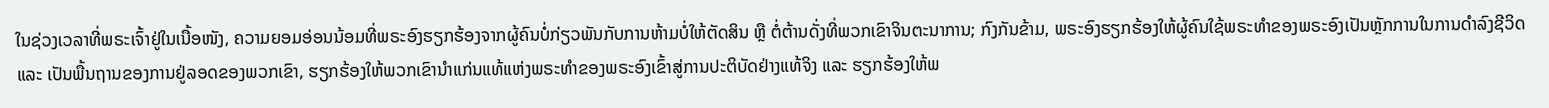ໃນຊ່ວງເວລາທີ່ພຣະເຈົ້າຢູ່ໃນເນື້ອໜັງ, ຄວາມຍອມອ່ອນນ້ອມທີ່ພຣະອົງຮຽກຮ້ອງຈາກຜູ້ຄົນບໍ່ກ່ຽວພັນກັບການຫ້າມບໍ່ໃຫ້ຕັດສິນ ຫຼື ຕໍ່ຕ້ານດັ່ງທີ່ພວກເຂົາຈິນຕະນາການ; ກົງກັນຂ້າມ, ພຣະອົງຮຽກຮ້ອງໃຫ້ຜູ້ຄົນໃຊ້ພຣະທຳຂອງພຣະອົງເປັນຫຼັກການໃນການດຳລົງຊີວິດ ແລະ ເປັນພື້ນຖານຂອງການຢູ່ລອດຂອງພວກເຂົາ, ຮຽກຮ້ອງໃຫ້ພວກເຂົານໍາແກ່ນແທ້ແຫ່ງພຣະທຳຂອງພຣະອົງເຂົ້າສູ່ການປະຕິບັດຢ່າງແທ້ຈິງ ແລະ ຮຽກຮ້ອງໃຫ້ພ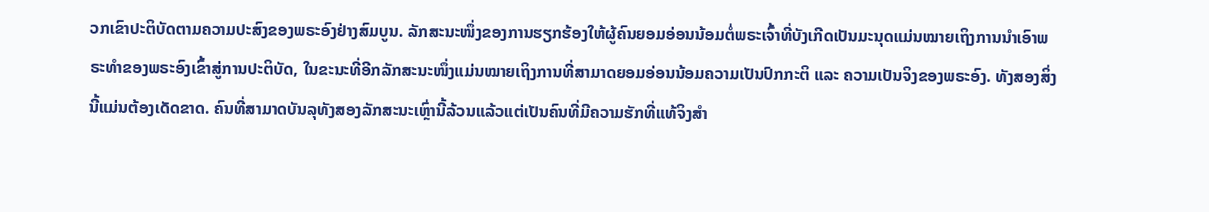ວກເຂົາປະຕິບັດຕາມຄວາມປະສົງຂອງພຣະອົງຢ່າງສົມບູນ. ລັກສະນະໜຶ່ງຂອງການຮຽກຮ້ອງໃຫ້ຜູ້ຄົນຍອມອ່ອນນ້ອມຕໍ່ພຣະເຈົ້າທີ່ບັງເກີດເປັນມະນຸດແມ່ນໝາຍເຖິງການນໍາເອົາພຣະທຳຂອງພຣະອົງເຂົ້າສູ່ການປະຕິບັດ, ໃນຂະນະທີ່ອີກລັກສະນະໜຶ່ງແມ່ນໝາຍເຖິງການທີ່ສາມາດຍອມອ່ອນນ້ອມຄວາມເປັນປົກກະຕິ ແລະ ຄວາມເປັນຈິງຂອງພຣະອົງ. ທັງສອງສິ່ງນີ້ແມ່ນຕ້ອງເດັດຂາດ. ຄົນທີ່ສາມາດບັນລຸທັງສອງລັກສະນະເຫຼົ່ານີ້ລ້ວນແລ້ວແຕ່ເປັນຄົນທີ່ມີຄວາມຮັກທີ່ແທ້ຈິງສຳ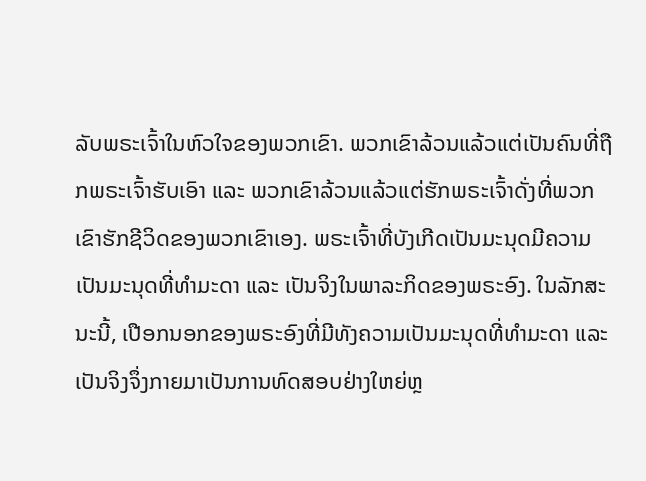ລັບພຣະເຈົ້າໃນຫົວໃຈຂອງພວກເຂົາ. ພວກເຂົາລ້ວນແລ້ວແຕ່ເປັນຄົນທີ່ຖືກພຣະເຈົ້າຮັບເອົາ ແລະ ພວກເຂົາລ້ວນແລ້ວແຕ່ຮັກພຣະເຈົ້າດັ່ງທີ່ພວກເຂົາຮັກຊີວິດຂອງພວກເຂົາເອງ. ພຣະເຈົ້າທີ່ບັງເກີດເປັນມະນຸດມີຄວາມເປັນມະນຸດທີ່ທຳມະດາ ແລະ ເປັນຈິງໃນພາລະກິດຂອງພຣະອົງ. ໃນລັກສະນະນີ້, ເປືອກນອກຂອງພຣະອົງທີ່ມີທັງຄວາມເປັນມະນຸດທີ່ທຳມະດາ ແລະ ເປັນຈິງຈຶ່ງກາຍມາເປັນການທົດສອບຢ່າງໃຫຍ່ຫຼ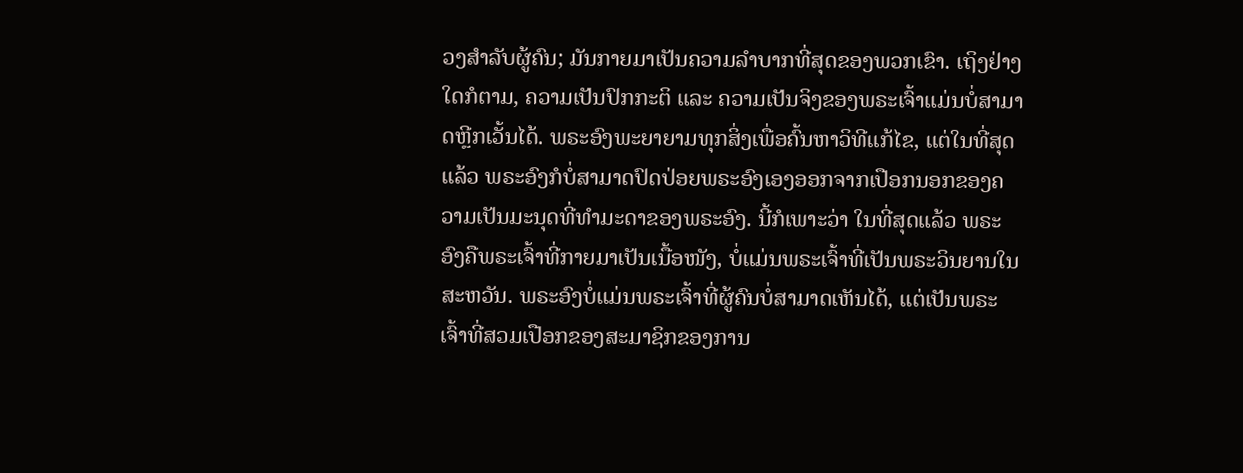ວງສຳລັບຜູ້ຄົນ; ມັນກາຍມາເປັນຄວາມລໍາບາກທີ່ສຸດຂອງພວກເຂົາ. ເຖິງຢ່າງໃດກໍຕາມ, ຄວາມເປັນປົກກະຕິ ແລະ ຄວາມເປັນຈິງຂອງພຣະເຈົ້າແມ່ນບໍ່ສາມາດຫຼີກເວັ້ນໄດ້. ພຣະອົງພະຍາຍາມທຸກສິ່ງເພື່ອຄົ້ນຫາວິທີແກ້ໄຂ, ແຕ່ໃນທີ່ສຸດແລ້ວ ພຣະອົງກໍບໍ່ສາມາດປົດປ່ອຍພຣະອົງເອງອອກຈາກເປືອກນອກຂອງຄວາມເປັນມະນຸດທີ່ທຳມະດາຂອງພຣະອົງ. ນີ້ກໍເພາະວ່າ ໃນທີ່ສຸດແລ້ວ ພຣະອົງຄືພຣະເຈົ້າທີ່ກາຍມາເປັນເນື້ອໜັງ, ບໍ່ແມ່ນພຣະເຈົ້າທີ່ເປັນພຣະວິນຍານໃນສະຫວັນ. ພຣະອົງບໍ່ແມ່ນພຣະເຈົ້າທີ່ຜູ້ຄົນບໍ່ສາມາດເຫັນໄດ້, ແຕ່ເປັນພຣະເຈົ້າທີ່ສວມເປືອກຂອງສະມາຊິກຂອງການ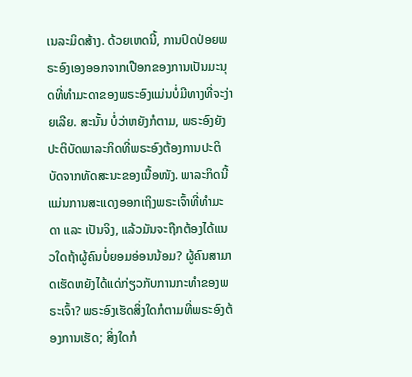ເນລະມິດສ້າງ. ດ້ວຍເຫດນີ້, ການປົດປ່ອຍພຣະອົງເອງອອກຈາກເປືອກຂອງການເປັນມະນຸດທີ່ທຳມະດາຂອງພຣະອົງແມ່ນບໍ່ມີທາງທີ່ຈະງ່າຍເລີຍ. ສະນັ້ນ ບໍ່ວ່າຫຍັງກໍຕາມ, ພຣະອົງຍັງປະຕິບັດພາລະກິດທີ່ພຣະອົງຕ້ອງການປະຕິບັດຈາກທັດສະນະຂອງເນື້ອໜັງ. ພາລະກິດນີ້ແມ່ນການສະແດງອອກເຖິງພຣະເຈົ້າທີ່ທຳມະດາ ແລະ ເປັນຈິງ, ແລ້ວມັນຈະຖືກຕ້ອງໄດ້ແນວໃດຖ້າຜູ້ຄົນບໍ່ຍອມອ່ອນນ້ອມ? ຜູ້ຄົນສາມາດເຮັດຫຍັງໄດ້ແດ່ກ່ຽວກັບການກະທຳຂອງພຣະເຈົ້າ? ພຣະອົງເຮັດສິ່ງໃດກໍຕາມທີ່ພຣະອົງຕ້ອງການເຮັດ; ສິ່ງໃດກໍ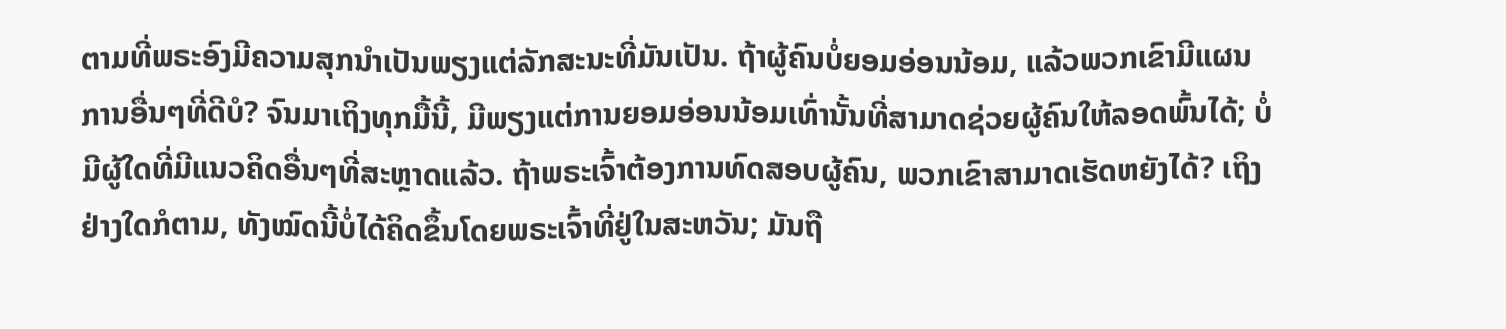ຕາມທີ່ພຣະອົງມີຄວາມສຸກນໍາເປັນພຽງແຕ່ລັກສະນະທີ່ມັນເປັນ. ຖ້າຜູ້ຄົນບໍ່ຍອມອ່ອນນ້ອມ, ແລ້ວພວກເຂົາມີແຜນການອື່ນໆທີ່ດີບໍ? ຈົນມາເຖິງທຸກມື້ນີ້, ມີພຽງແຕ່ການຍອມອ່ອນນ້ອມເທົ່ານັ້ນທີ່ສາມາດຊ່ວຍຜູ້ຄົນໃຫ້ລອດພົ້ນໄດ້; ບໍ່ມີຜູ້ໃດທີ່ມີແນວຄິດອື່ນໆທີ່ສະຫຼາດແລ້ວ. ຖ້າພຣະເຈົ້າຕ້ອງການທົດສອບຜູ້ຄົນ, ພວກເຂົາສາມາດເຮັດຫຍັງໄດ້? ເຖິງຢ່າງໃດກໍຕາມ, ທັງໝົດນີ້ບໍ່ໄດ້ຄິດຂຶ້ນໂດຍພຣະເຈົ້າທີ່ຢູ່ໃນສະຫວັນ; ມັນຖື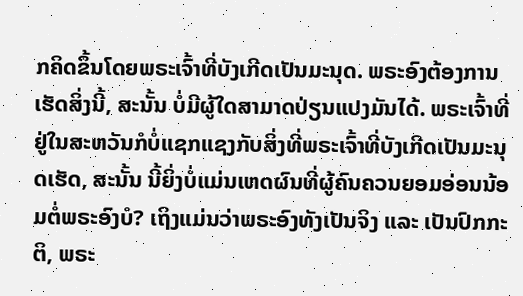ກຄິດຂຶ້ນໂດຍພຣະເຈົ້າທີ່ບັງເກີດເປັນມະນຸດ. ພຣະອົງຕ້ອງການເຮັດສິ່ງນີ້, ສະນັ້ນ ບໍ່ມີຜູ້ໃດສາມາດປ່ຽນແປງມັນໄດ້. ພຣະເຈົ້າທີ່ຢູ່ໃນສະຫວັນກໍບໍ່ແຊກແຊງກັບສິ່ງທີ່ພຣະເຈົ້າທີ່ບັງເກີດເປັນມະນຸດເຮັດ, ສະນັ້ນ ນີ້ຍິ່ງບໍ່ແມ່ນເຫດຜົນທີ່ຜູ້ຄົນຄວນຍອມອ່ອນນ້ອມຕໍ່ພຣະອົງບໍ? ເຖິງແມ່ນວ່າພຣະອົງທັງເປັນຈິງ ແລະ ເປັນປົກກະຕິ, ພຣະ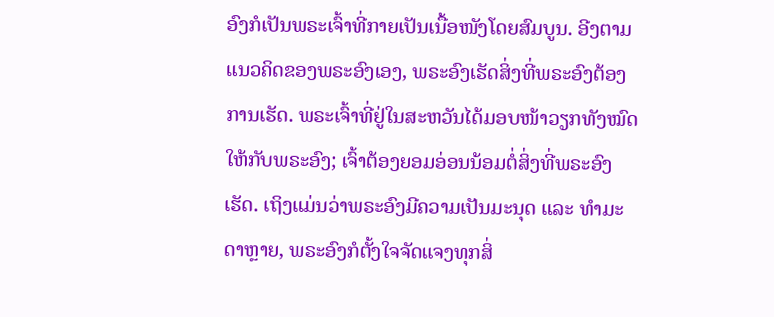ອົງກໍເປັນພຣະເຈົ້າທີ່ກາຍເປັນເນື້ອໜັງໂດຍສົມບູນ. ອີງຕາມແນວຄິດຂອງພຣະອົງເອງ, ພຣະອົງເຮັດສິ່ງທີ່ພຣະອົງຕ້ອງການເຮັດ. ພຣະເຈົ້າທີ່ຢູ່ໃນສະຫວັນໄດ້ມອບໜ້າວຽກທັງໝົດໃຫ້ກັບພຣະອົງ; ເຈົ້າຕ້ອງຍອມອ່ອນນ້ອມຕໍ່ສິ່ງທີ່ພຣະອົງເຮັດ. ເຖິງແມ່ນວ່າພຣະອົງມີຄວາມເປັນມະນຸດ ແລະ ທຳມະດາຫຼາຍ, ພຣະອົງກໍຕັ້ງໃຈຈັດແຈງທຸກສິ່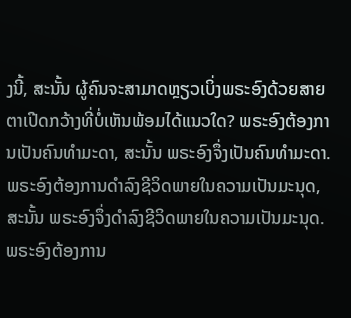ງນີ້, ສະນັ້ນ ຜູ້ຄົນຈະສາມາດຫຼຽວເບິ່ງພຣະອົງດ້ວຍສາຍຕາເປີດກວ້າງທີ່ບໍ່ເຫັນພ້ອມໄດ້ແນວໃດ? ພຣະອົງຕ້ອງການເປັນຄົນທຳມະດາ, ສະນັ້ນ ພຣະອົງຈຶ່ງເປັນຄົນທຳມະດາ. ພຣະອົງຕ້ອງການດຳລົງຊີວິດພາຍໃນຄວາມເປັນມະນຸດ, ສະນັ້ນ ພຣະອົງຈຶ່ງດຳລົງຊີວິດພາຍໃນຄວາມເປັນມະນຸດ. ພຣະອົງຕ້ອງການ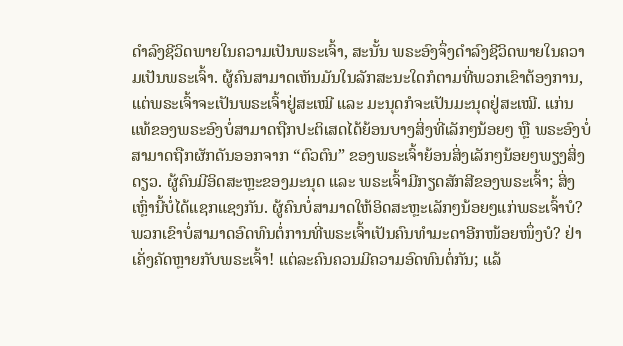ດຳລົງຊີວິດພາຍໃນຄວາມເປັນພຣະເຈົ້າ, ສະນັ້ນ ພຣະອົງຈຶ່ງດຳລົງຊີວິດພາຍໃນຄວາມເປັນພຣະເຈົ້າ. ຜູ້ຄົນສາມາດເຫັນມັນໃນລັກສະນະໃດກໍຕາມທີ່ພວກເຂົາຕ້ອງການ, ແຕ່ພຣະເຈົ້າຈະເປັນພຣະເຈົ້າຢູ່ສະເໝີ ແລະ ມະນຸດກໍຈະເປັນມະນຸດຢູ່ສະເໝີ. ແກ່ນແທ້ຂອງພຣະອົງບໍ່ສາມາດຖືກປະຕິເສດໄດ້ຍ້ອນບາງສິ່ງທີ່ເລັກໆນ້ອຍໆ ຫຼື ພຣະອົງບໍ່ສາມາດຖືກຜັກດັນອອກຈາກ “ຕົວຕົນ” ຂອງພຣະເຈົ້າຍ້ອນສິ່ງເລັກໆນ້ອຍໆພຽງສິ່ງດຽວ. ຜູ້ຄົນມີອິດສະຫຼະຂອງມະນຸດ ແລະ ພຣະເຈົ້າມີກຽດສັກສີຂອງພຣະເຈົ້າ; ສິ່ງເຫຼົ່ານີ້ບໍ່ໄດ້ແຊກແຊງກັນ. ຜູ້ຄົນບໍ່ສາມາດໃຫ້ອິດສະຫຼະເລັກໆນ້ອຍໆແກ່ພຣະເຈົ້າບໍ? ພວກເຂົາບໍ່ສາມາດອົດທົນຕໍ່ການທີ່ພຣະເຈົ້າເປັນຄົນທໍາມະດາອີກໜ້ອຍໜຶ່ງບໍ? ຢ່າເຄັ່ງຄັດຫຼາຍກັບພຣະເຈົ້າ! ແຕ່ລະຄົນຄວນມີຄວາມອົດທົນຕໍ່ກັນ; ແລ້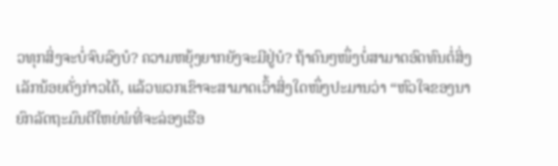ວທຸກສິ່ງຈະບໍ່ຈົບລົງບໍ? ຄວາມຫຍຸ້ງຍາກຍັງຈະມີຢູ່ບໍ? ຖ້າຄົນໆໜຶ່ງບໍ່ສາມາດອົດທົນຕໍ່ສິ່ງເລັກນ້ອຍດັ່ງກ່າວໄດ້, ແລ້ວພວກເຂົາຈະສາມາດເວົ້າສິ່ງໃດໜຶ່ງປະມານວ່າ “ຫົວໃຈຂອງນາຍົກລັດຖະມົນຕີໃຫຍ່ພໍທີ່ຈະລ່ອງເຮືອ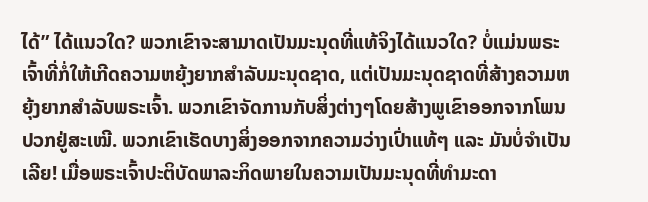ໄດ້” ໄດ້ແນວໃດ? ພວກເຂົາຈະສາມາດເປັນມະນຸດທີ່ແທ້ຈິງໄດ້ແນວໃດ? ບໍ່ແມ່ນພຣະເຈົ້າທີ່ກໍ່ໃຫ້ເກີດຄວາມຫຍຸ້ງຍາກສຳລັບມະນຸດຊາດ, ແຕ່ເປັນມະນຸດຊາດທີ່ສ້າງຄວາມຫຍຸ້ງຍາກສຳລັບພຣະເຈົ້າ. ພວກເຂົາຈັດການກັບສິ່ງຕ່າງໆໂດຍສ້າງພູເຂົາອອກຈາກໂພນປວກຢູ່ສະເໝີ. ພວກເຂົາເຮັດບາງສິ່ງອອກຈາກຄວາມວ່າງເປົ່າແທ້ໆ ແລະ ມັນບໍ່ຈຳເປັນເລີຍ! ເມື່ອພຣະເຈົ້າປະຕິບັດພາລະກິດພາຍໃນຄວາມເປັນມະນຸດທີ່ທຳມະດາ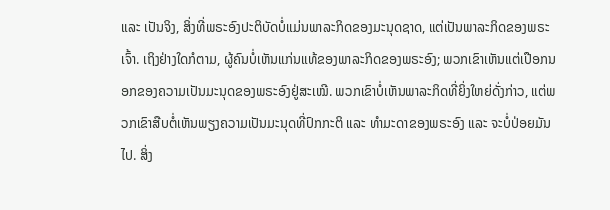ແລະ ເປັນຈິງ, ສິ່ງທີ່ພຣະອົງປະຕິບັດບໍ່ແມ່ນພາລະກິດຂອງມະນຸດຊາດ, ແຕ່ເປັນພາລະກິດຂອງພຣະເຈົ້າ. ເຖິງຢ່າງໃດກໍຕາມ, ຜູ້ຄົນບໍ່ເຫັນແກ່ນແທ້ຂອງພາລະກິດຂອງພຣະອົງ; ພວກເຂົາເຫັນແຕ່ເປືອກນອກຂອງຄວາມເປັນມະນຸດຂອງພຣະອົງຢູ່ສະເໝີ. ພວກເຂົາບໍ່ເຫັນພາລະກິດທີ່ຍິ່ງໃຫຍ່ດັ່ງກ່າວ, ແຕ່ພວກເຂົາສືບຕໍ່ເຫັນພຽງຄວາມເປັນມະນຸດທີ່ປົກກະຕິ ແລະ ທຳມະດາຂອງພຣະອົງ ແລະ ຈະບໍ່ປ່ອຍມັນໄປ. ສິ່ງ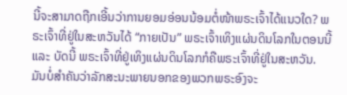ນີ້ຈະສາມາດຖືກເອີ້ນວ່າການຍອມອ່ອນນ້ອມຕໍ່ໜ້າພຣະເຈົ້າໄດ້ແນວໃດ? ພຣະເຈົ້າທີ່ຢູ່ໃນສະຫວັນໄດ້ “ກາຍເປັນ” ພຣະເຈົ້າເທິງແຜ່ນດິນໂລກໃນຕອນນີ້ ແລະ ບັດນີ້ ພຣະເຈົ້າທີ່ຢູ່ເທິງແຜ່ນດິນໂລກກໍຄືພຣະເຈົ້າທີ່ຢູ່ໃນສະຫວັນ. ມັນບໍ່ສຳຄັນວ່າລັກສະນະພາຍນອກຂອງພວກພຣະອົງຈະ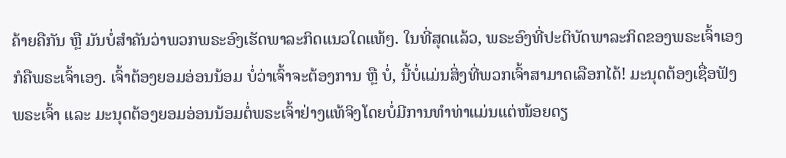ຄ້າຍຄືກັນ ຫຼື ມັນບໍ່ສຳຄັນວ່າພວກພຣະອົງເຮັດພາລະກິດແນວໃດແທ້ໆ. ໃນທີ່ສຸດແລ້ວ, ພຣະອົງທີ່ປະຕິບັດພາລະກິດຂອງພຣະເຈົ້າເອງກໍຄືພຣະເຈົ້າເອງ. ເຈົ້າຕ້ອງຍອມອ່ອນນ້ອມ ບໍ່ວ່າເຈົ້າຈະຕ້ອງການ ຫຼື ບໍ່, ນີ້ບໍ່ແມ່ນສິ່ງທີ່ພວກເຈົ້າສາມາດເລືອກໄດ້! ມະນຸດຕ້ອງເຊື່ອຟັງພຣະເຈົ້າ ແລະ ມະນຸດຕ້ອງຍອມອ່ອນນ້ອມຕໍ່ພຣະເຈົ້າຢ່າງແທ້ຈິງໂດຍບໍ່ມີການທຳທ່າແມ່ນແຕ່ໜ້ອຍດຽ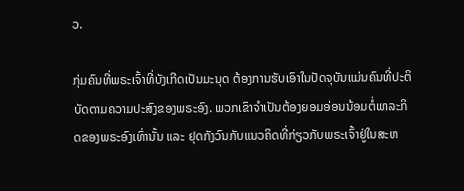ວ.

ກຸ່ມຄົນທີ່ພຣະເຈົ້າທີ່ບັງເກີດເປັນມະນຸດ ຕ້ອງການຮັບເອົາໃນປັດຈຸບັນແມ່ນຄົນທີ່ປະຕິບັດຕາມຄວາມປະສົງຂອງພຣະອົງ. ພວກເຂົາຈຳເປັນຕ້ອງຍອມອ່ອນນ້ອມຕໍ່ພາລະກິດຂອງພຣະອົງເທົ່ານັ້ນ ແລະ ຢຸດກັງວົນກັບແນວຄິດທີ່ກ່ຽວກັບພຣະເຈົ້າຢູ່ໃນສະຫ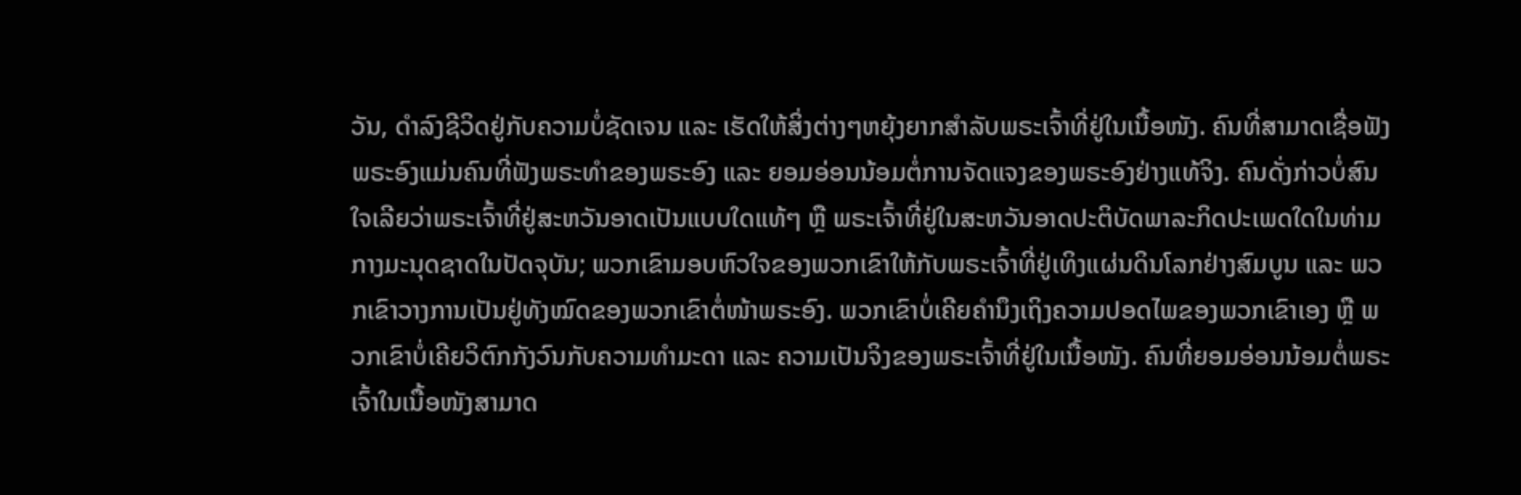ວັນ, ດຳລົງຊີວິດຢູ່ກັບຄວາມບໍ່ຊັດເຈນ ແລະ ເຮັດໃຫ້ສິ່ງຕ່າງໆຫຍຸ້ງຍາກສຳລັບພຣະເຈົ້າທີ່ຢູ່ໃນເນື້ອໜັງ. ຄົນທີ່ສາມາດເຊື່ອຟັງພຣະອົງແມ່ນຄົນທີ່ຟັງພຣະທຳຂອງພຣະອົງ ແລະ ຍອມອ່ອນນ້ອມຕໍ່ການຈັດແຈງຂອງພຣະອົງຢ່າງແທ້ຈິງ. ຄົນດັ່ງກ່າວບໍ່ສົນໃຈເລີຍວ່າພຣະເຈົ້າທີ່ຢູ່ສະຫວັນອາດເປັນແບບໃດແທ້ໆ ຫຼື ພຣະເຈົ້າທີ່ຢູ່ໃນສະຫວັນອາດປະຕິບັດພາລະກິດປະເພດໃດໃນທ່າມກາງມະນຸດຊາດໃນປັດຈຸບັນ; ພວກເຂົາມອບຫົວໃຈຂອງພວກເຂົາໃຫ້ກັບພຣະເຈົ້າທີ່ຢູ່ເທິງແຜ່ນດິນໂລກຢ່າງສົມບູນ ແລະ ພວກເຂົາວາງການເປັນຢູ່ທັງໝົດຂອງພວກເຂົາຕໍ່ໜ້າພຣະອົງ. ພວກເຂົາບໍ່ເຄີຍຄໍານຶງເຖິງຄວາມປອດໄພຂອງພວກເຂົາເອງ ຫຼື ພວກເຂົາບໍ່ເຄີຍວິຕົກກັງວົນກັບຄວາມທໍາມະດາ ແລະ ຄວາມເປັນຈິງຂອງພຣະເຈົ້າທີ່ຢູ່ໃນເນື້ອໜັງ. ຄົນທີ່ຍອມອ່ອນນ້ອມຕໍ່ພຣະເຈົ້າໃນເນື້ອໜັງສາມາດ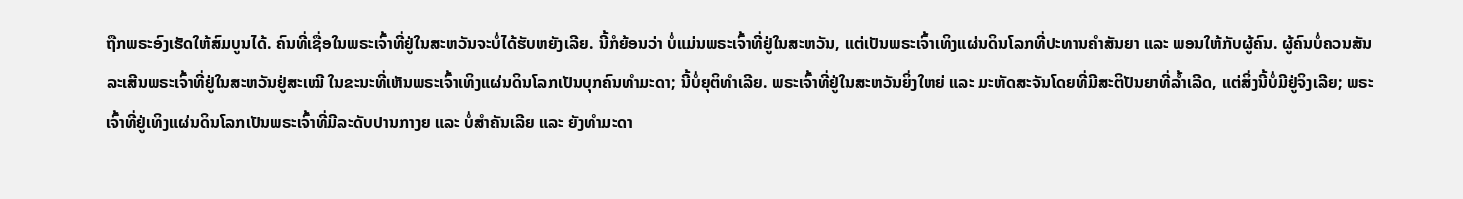ຖືກພຣະອົງເຮັດໃຫ້ສົມບູນໄດ້. ຄົນທີ່ເຊື່ອໃນພຣະເຈົ້າທີ່ຢູ່ໃນສະຫວັນຈະບໍ່ໄດ້ຮັບຫຍັງເລີຍ. ນີ້ກໍຍ້ອນວ່າ ບໍ່ແມ່ນພຣະເຈົ້າທີ່ຢູ່ໃນສະຫວັນ, ແຕ່ເປັນພຣະເຈົ້າເທິງແຜ່ນດິນໂລກທີ່ປະທານຄຳສັນຍາ ແລະ ພອນໃຫ້ກັບຜູ້ຄົນ. ຜູ້ຄົນບໍ່ຄວນສັນລະເສີນພຣະເຈົ້າທີ່ຢູ່ໃນສະຫວັນຢູ່ສະເໝີ ໃນຂະນະທີ່ເຫັນພຣະເຈົ້າເທິງແຜ່ນດິນໂລກເປັນບຸກຄົນທຳມະດາ; ນີ້ບໍ່ຍຸຕິທຳເລີຍ. ພຣະເຈົ້າທີ່ຢູ່ໃນສະຫວັນຍິ່ງໃຫຍ່ ແລະ ມະຫັດສະຈັນໂດຍທີ່ມີສະຕິປັນຍາທີ່ລໍ້າເລີດ, ແຕ່ສິ່ງນີ້ບໍ່ມີຢູ່ຈິງເລີຍ; ພຣະເຈົ້າທີ່ຢູ່ເທິງແຜ່ນດິນໂລກເປັນພຣະເຈົ້າທີ່ມີລະດັບປານກາງຍ ແລະ ບໍ່ສຳຄັນເລີຍ ແລະ ຍັງທໍາມະດາ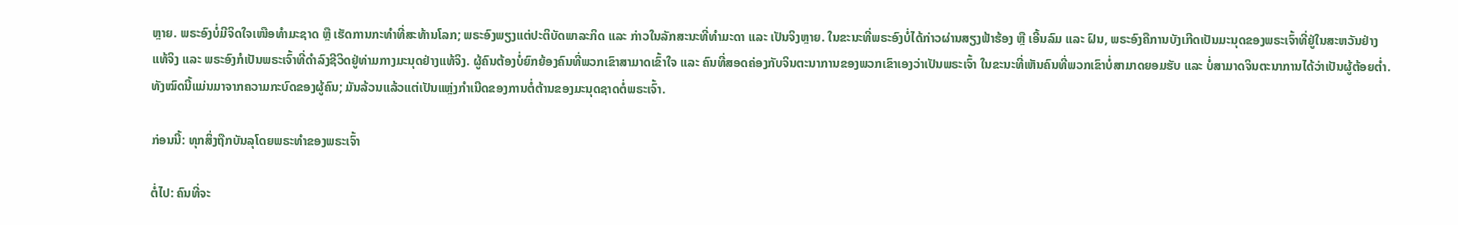ຫຼາຍ. ພຣະອົງບໍ່ມີຈິດໃຈເໜືອທໍາມະຊາດ ຫຼື ເຮັດການກະທຳທີ່ສະທ້ານໂລກ; ພຣະອົງພຽງແຕ່ປະຕິບັດພາລະກິດ ແລະ ກ່າວໃນລັກສະນະທີ່ທຳມະດາ ແລະ ເປັນຈິງຫຼາຍ. ໃນຂະນະທີ່ພຣະອົງບໍ່ໄດ້ກ່າວຜ່ານສຽງຟ້າຮ້ອງ ຫຼື ເອີ້ນລົມ ແລະ ຝົນ, ພຣະອົງຄືການບັງເກີດເປັນມະນຸດຂອງພຣະເຈົ້າທີ່ຢູ່ໃນສະຫວັນຢ່າງແທ້ຈິງ ແລະ ພຣະອົງກໍເປັນພຣະເຈົ້າທີ່ດຳລົງຊີວິດຢູ່ທ່າມກາງມະນຸດຢ່າງແທ້ຈິງ. ຜູ້ຄົນຕ້ອງບໍ່ຍົກຍ້ອງຄົນທີ່ພວກເຂົາສາມາດເຂົ້າໃຈ ແລະ ຄົນທີ່ສອດຄ່ອງກັບຈິນຕະນາການຂອງພວກເຂົາເອງວ່າເປັນພຣະເຈົ້າ ໃນຂະນະທີ່ເຫັນຄົນທີ່ພວກເຂົາບໍ່ສາມາດຍອມຮັບ ແລະ ບໍ່ສາມາດຈິນຕະນາການໄດ້ວ່າເປັນຜູ້ຕ້ອຍຕໍ່າ. ທັງໝົດນີ້ແມ່ນມາຈາກຄວາມກະບົດຂອງຜູ້ຄົນ; ມັນລ້ວນແລ້ວແຕ່ເປັນແຫຼ່ງກໍາເນີດຂອງການຕໍ່ຕ້ານຂອງມະນຸດຊາດຕໍ່ພຣະເຈົ້າ.

ກ່ອນນີ້: ທຸກສິ່ງຖືກບັນລຸໂດຍພຣະທໍາຂອງພຣະເຈົ້າ

ຕໍ່ໄປ: ຄົນທີ່ຈະ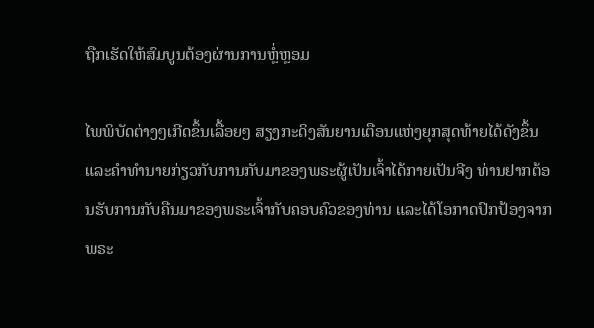ຖືກເຮັດໃຫ້ສົມບູນຕ້ອງຜ່ານການຫຼໍ່ຫຼອມ

ໄພພິບັດຕ່າງໆເກີດຂຶ້ນເລື້ອຍໆ ສຽງກະດິງສັນຍານເຕືອນແຫ່ງຍຸກສຸດທ້າຍໄດ້ດັງຂຶ້ນ ແລະຄໍາທໍານາຍກ່ຽວກັບການກັບມາຂອງພຣະຜູ້ເປັນເຈົ້າໄດ້ກາຍເປັນຈີງ ທ່ານຢາກຕ້ອນຮັບການກັບຄືນມາຂອງພຣະເຈົ້າກັບຄອບຄົວຂອງທ່ານ ແລະໄດ້ໂອກາດປົກປ້ອງຈາກພຣະ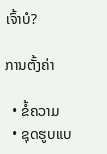ເຈົ້າບໍ?

ການຕັ້ງຄ່າ

  • ຂໍ້ຄວາມ
  • ຊຸດຮູບແບ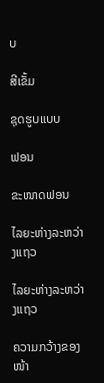ບ

ສີເຂັ້ມ

ຊຸດຮູບແບບ

ຟອນ

ຂະໜາດຟອນ

ໄລຍະຫ່າງລະຫວ່າງແຖວ

ໄລຍະຫ່າງລະຫວ່າງແຖວ

ຄວາມກວ້າງຂອງໜ້າ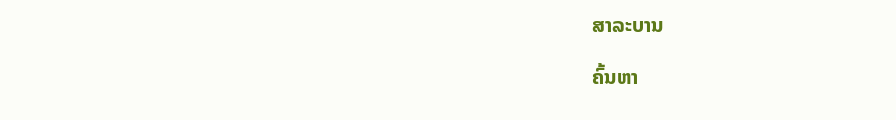ສາລະບານ

ຄົ້ນຫາ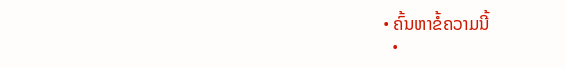• ຄົ້ນຫາຂໍ້ຄວາມນີ້
  •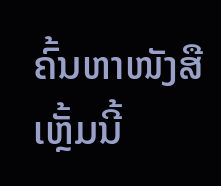ຄົ້ນຫາໜັງສືເຫຼັ້ມນີ້